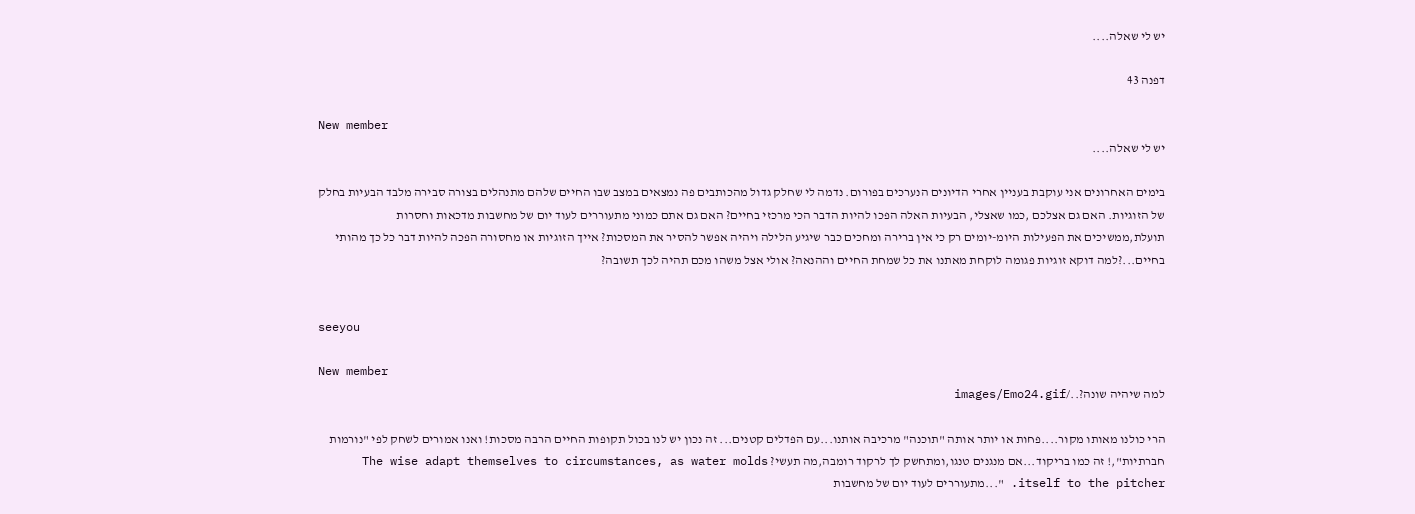יש לי שאלה....

דפנה 43

New member
יש לי שאלה....

בימים האחרונים אני עוקבת בעניין אחרי הדיונים הנערכים בפורום. נדמה לי שחלק גדול מהכותבים פה נמצאים במצב שבו החיים שלהם מתנהלים בצורה סבירה מלבד הבעיות בחלק של הזוגיות. האם גם אצלכם ,כמו שאצלי, הבעיות האלה הפכו להיות הדבר הכי מרכזי בחיים? האם גם אתם כמוני מתעוררים לעוד יום של מחשבות מדכאות וחסרות תועלת,ממשיכים את הפעילות היומ-יומים רק כי אין ברירה ומחכים כבר שיגיע הלילה ויהיה אפשר להסיר את המסכות? אייך הזוגיות או מחסורה הפכה להיות דבר כל כך מהותי בחיים...?למה דוקא זוגיות פגומה לוקחת מאתנו את כל שמחת החיים וההנאה? אולי אצל משהו מכם תהיה לכך תשובה?


seeyou

New member
למה שיהיה שונה?../images/Emo24.gif

הרי כולנו מאותו מקור....פחות או יותר אותה "תוכנה" מרכיבה אותנו...עם הפדלים קטנים... זה נכון יש לנו בכול תקופות החיים הרבה מסכות! ואנו אמורים לשחק לפי "נורמות חברתיות",! זה כמו בריקוד...אם מנגנים טנגו,ומתחשק לך לרקוד רומבה,מה תעשי? The wise adapt themselves to circumstances, as water molds itself to the pitcher. "...מתעוררים לעוד יום של מחשבות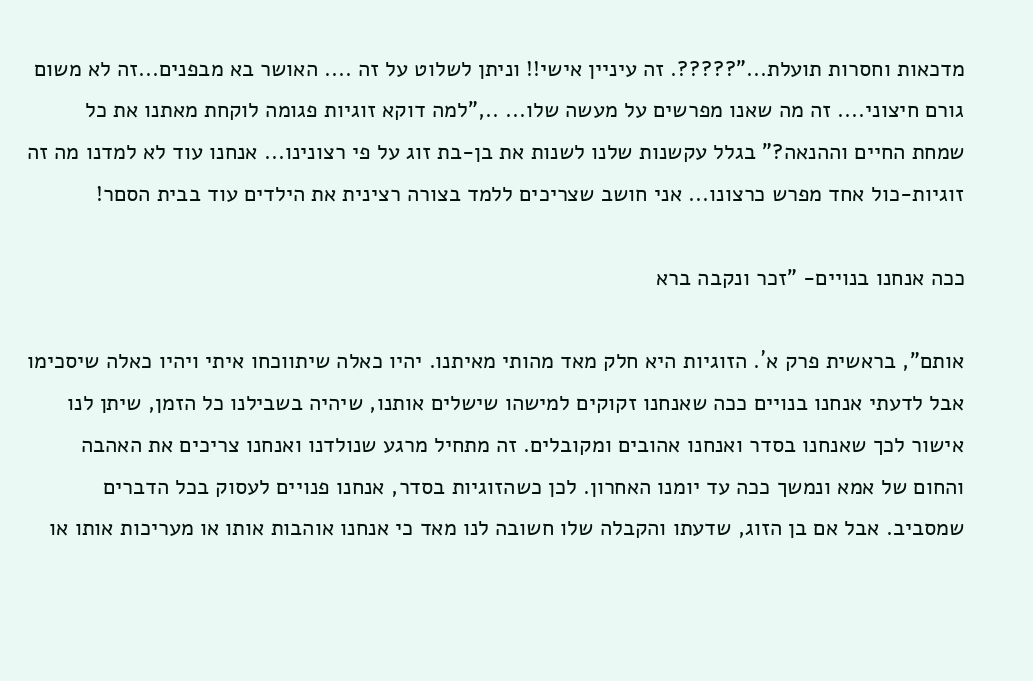מדכאות וחסרות תועלת..."?????. זה עיניין אישי!! וניתן לשלוט על זה .... האושר בא מבפנים...זה לא משום גורם חיצוני.... זה מה שאנו מפרשים על מעשה שלו... ..,"למה דוקא זוגיות פגומה לוקחת מאתנו את כל שמחת החיים וההנאה?" בגלל עקשנות שלנו לשנות את בן-בת זוג על פי רצונינו... אנחנו עוד לא למדנו מה זה זוגיות-כול אחד מפרש כרצונו... אני חושב שצריכים ללמד בצורה רצינית את הילדים עוד בבית הסםר!

ככה אנחנו בנויים- "זכר ונקבה ברא

אותם", בראשית פרק א´. הזוגיות היא חלק מאד מהותי מאיתנו. יהיו כאלה שיתווכחו איתי ויהיו כאלה שיסכימו אבל לדעתי אנחנו בנויים ככה שאנחנו זקוקים למישהו שישלים אותנו, שיהיה בשבילנו כל הזמן, שיתן לנו אישור לכך שאנחנו בסדר ואנחנו אהובים ומקובלים. זה מתחיל מרגע שנולדנו ואנחנו צריכים את האהבה והחום של אמא ונמשך ככה עד יומנו האחרון. לכן כשהזוגיות בסדר, אנחנו פנויים לעסוק בכל הדברים שמסביב. אבל אם בן הזוג, שדעתו והקבלה שלו חשובה לנו מאד כי אנחנו אוהבות אותו או מעריכות אותו או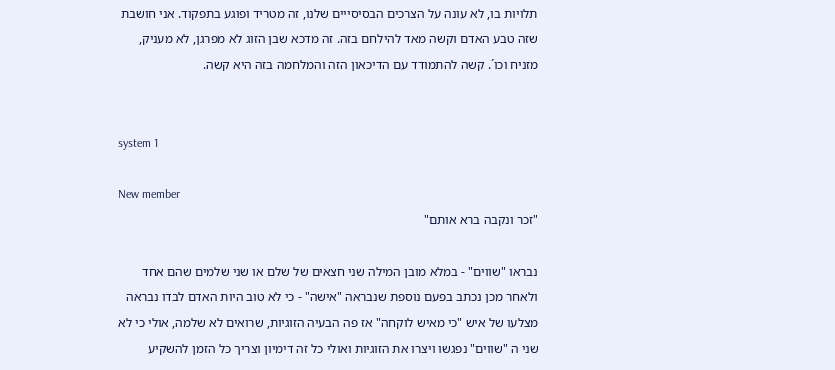תלויות בו, לא עונה על הצרכים הבסיסייים שלנו, זה מטריד ופוגע בתפקוד. אני חושבת שזה טבע האדם וקשה מאד להילחם בזה. זה מדכא שבן הזוג לא מפרגן, לא מעניק, מזניח וכו´. קשה להתמודד עם הדיכאון הזה והמלחמה בזה היא קשה.


system 1

New member
"זכר ונקבה ברא אותם"

נבראו "שווים" - במלא מובן המילה שני חצאים של שלם או שני שלמים שהם אחד ולאחר מכן נכתב בפעם נוספת שנבראה "אישה" - כי לא טוב היות האדם לבדו נבראה מצלעו של איש "כי מאיש לוקחה" אז פה הבעיה הזוגיות, שרואים לא שלמה, אולי כי לא שני ה "שווים" נפגשו ויצרו את הזוגיות ואולי כל זה דימיון וצריך כל הזמן להשקיע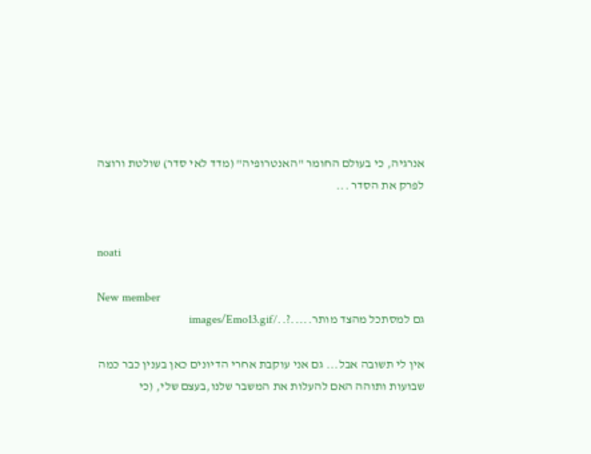אנרגיה, כי בעולם החומר "האנטרופיה" (מדד לאי סדר) שולטת ורוצה לפרק את הסדר ...


noati

New member
גם למסתכל מהצד מותר.....?../images/Emo13.gif

אין לי תשובה אבל... גם אני עוקבת אחרי הדיונים כאן בענין כבר כמה שבועות ותוהה האם להעלות את המשבר שלנו,בעצם שלי, (כי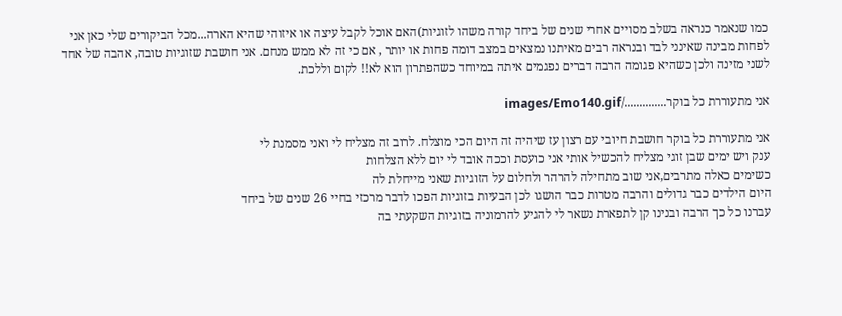כמו שנאמר כנראה בשלב מסויים אחרי שנים של ביחד קורה משהו לזוגיות)האם אוכל לקבל עיצה או איזוהי שהיא הארה...מכל הביקורים שלי כאן אני לפחות מבינה שאינני לבד ובנראה רבים מאיתנו נמצאים במצב דומה פחות או יותר , אם כי זה לא ממש מנחם. אני חושבת שזוגיות טובה, אהבה של אחד לשני מזינה ולכן כשהיא פגומה הרבה דברים נפגמים איתה במיוחד כשהפתרון הוא לא!! לקום וללכת.

אני מתעוררת כל בוקר............../images/Emo140.gif

אני מתעוררת כל בוקר חושבת חיובי עם רצון עז שיהיה זה היום הכי מוצלח. לרוב זה מצליח לי ואני מסמנת לי
ענק ויש ימים שבן זוגי מצליח להכשיל אותי אני כועסת וככה אובד לי יום ללא הצלחות
כשימים כאלה מתרבים,אני שוב מתחילה להרהר ולחלום על הזוגיות שאני מייחלת לה
היום הילדים כבר גדולים והרבה מטרות כבר הושגו לכן הבעיות בזוגיות הפכו לדבר מרכזי בחיי 26 שנים של ביחד
עברנו כל כך הרבה ובנינו קן לתפארת נשאר לי להגיע להרמוניה בזוגיות השקעתי בה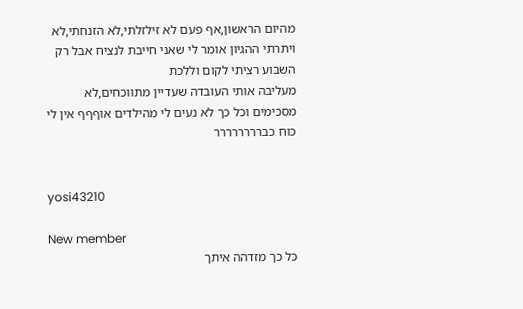מהיום הראשון,אף פעם לא זילזלתי,לא הזנחתי,לא ויתרתי ההגיון אומר לי שאני חייבת לנציח אבל רק השבוע רציתי לקום וללכת
מעליבה אותי העובדה שעדיין מתווכחים,לא מסכימים וכל כך לא נעים לי מהילדים אוףףף אין לי כוח כברררררררר


yosi43210

New member
כל כך מזדהה איתך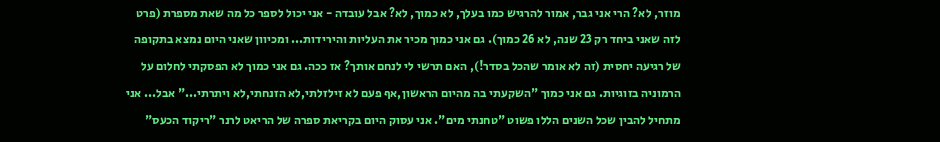מוזר, לא? הרי אני גבר, אמור להרגיש כמו בעלך, לא כמוך, לא? אבל עובדה - אני יכול לספר כל מה שאת מספרת (פרט לזה שאני ביחד רק 23 שנה, לא 26 כמוך). גם אני כמוך מכיר את העליות והירידות... ומכיוון שאני היום נמצא בתקופה של רגיעה יחסית (זה לא אומר שהכל בסדר!), האם תרשי לי לנחם אותך? אז ככה. גם אני כמוך לא הפסקתי לחלום על הרמוניה בזוגיות. גם אני כמוך "השקעתי בה מהיום הראשון,אף פעם לא זילזלתי,לא הזנחתי,לא ויתרתי..." אבל... אני מתחיל להבין שכל השנים הללו פשוט "טחנתי מים". אני עסוק היום בקריאת ספרה של הריאט לרנר "ריקוד הכעס"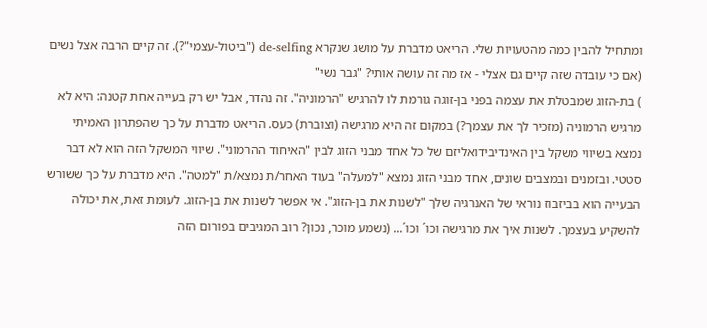ומתחיל להבין כמה מהטעויות שלי. הריאט מדברת על מושג שנקרא de-selfing ("ביטול-עצמי"?). זה קיים הרבה אצל נשים (אם כי עובדה שזה קיים גם אצלי - אז מה זה עושה אותי? "גבר נשי"
) בת-הזוג שמבטלת את עצמה בפני בן-זוגה גורמת לו להרגיש "הרמוניה". זה נהדר, אבל יש רק בעייה אחת קטנה: היא לא מרגיש הרמוניה (מזכיר לך את עצמך?) במקום זה היא מרגישה (וצוברת) כעס. הריאט מדברת על כך שהפתרון האמיתי נמצא בשיווי משקל בין האינדיבידואליזם של כל אחד מבני הזוג לבין "האיחוד ההרמוני". שיווי המשקל הזה הוא לא דבר סטטי. ובזמנים ובמצבים שונים, אחד מבני הזוג נמצא "למעלה" בעוד האחר/ת נמצא/ת "למטה". היא מדברת על כך ששורש הבעייה הוא בביזבוז נוראי של האנרגיה שלך "לשנות את בן-הזוג". אי אפשר לשנות את בן-הזוג. לעומת זאת, את יכולה להשקיע בעצמך. לשנות איך את מרגישה וכו´ וכו´... (נשמע מוכר, נכון? רוב המגיבים בפורום הזה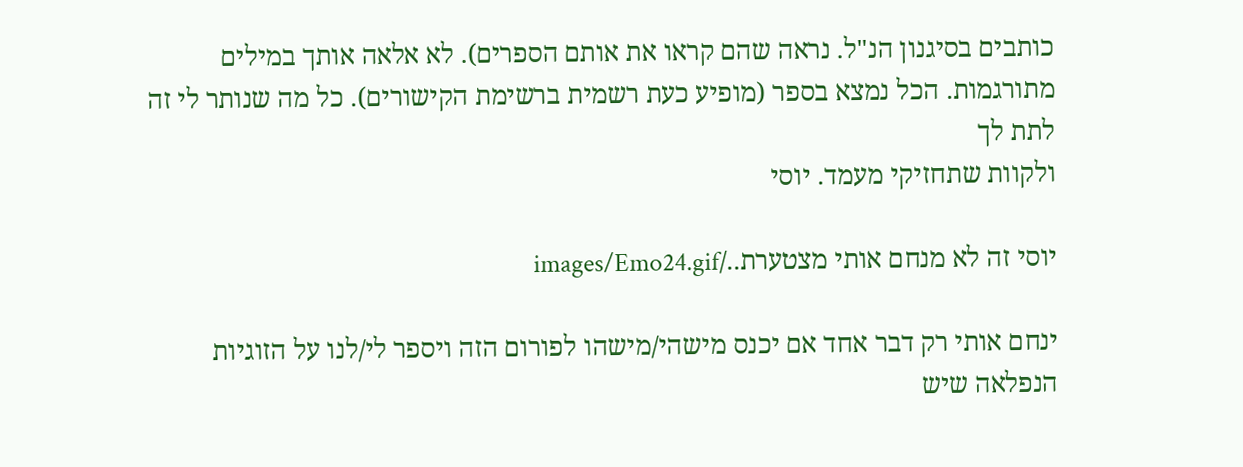כותבים בסיגנון הנ"ל. נראה שהם קראו את אותם הספרים). לא אלאה אותך במילים מתורגמות. הכל נמצא בספר (מופיע כעת רשמית ברשימת הקישורים). כל מה שנותר לי זה לתת לך
ולקוות שתחזיקי מעמד. יוסי

יוסי זה לא מנחם אותי מצטערת../images/Emo24.gif

ינחם אותי רק דבר אחד אם יכנס מישהי/מישהו לפורום הזה ויספר לי/לנו על הזוגיות הנפלאה שיש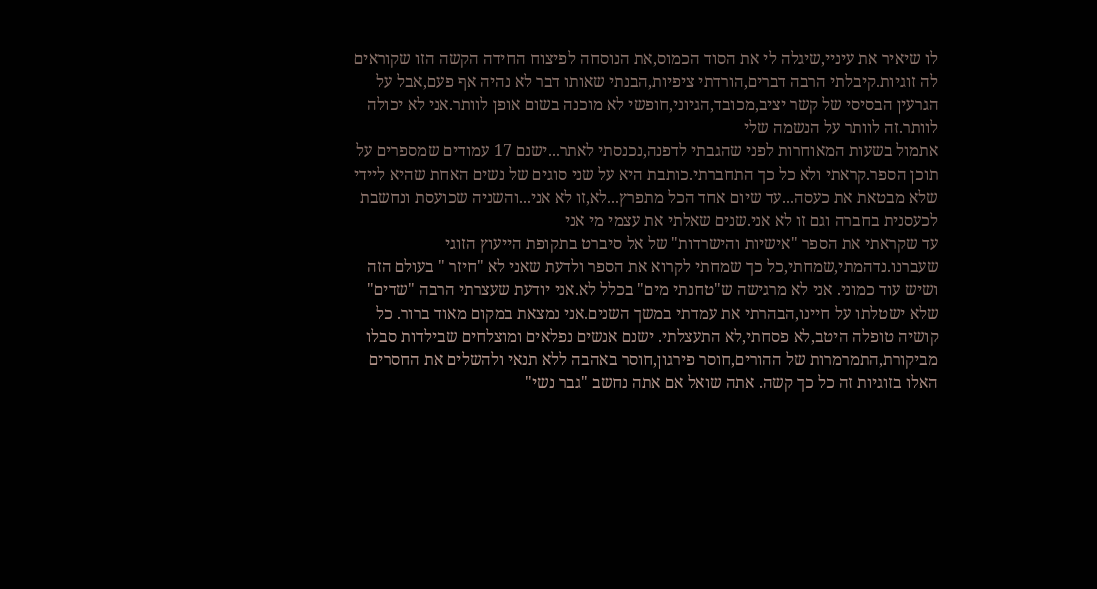לו שיאיר את עיניי,שיגלה לי את הסוד הכמוס,את הנוסחה לפיצוח החידה הקשה הזו שקוראים לה זוגיות.קיבלתי הרבה דברים,הורדתי ציפיות,הבנתי שאותו דבר לא נהיה אף פעם,אבל על הגרעין הבסיסי של קשר יציב,מכובד,הגיוני,חופשי לא מוכנה בשום אופן לוותר.אני לא יכולה לוותר.זה לוותר על הנשמה שלי
אתמול בשעות המאוחרות לפני שהגבתי לדפנה,נכנסתי לאתר...ישנם 17 עמודים שמספרים על תוכן הספר.קראתי ולא כל כך התחברתי.כותבת היא על שני סוגים של נשים האחת שהיא ליידי שלא מבטאת את כעסה...עד שיום אחד הכל מתפרץ...לא,זו לא אני...והשניה שכועסת ונחשבת לכעסנית בחברה וגם זו לא אני.שנים שאלתי את עצמי מי אני
עד שקראתי את הספר "אישיות והישרדות" של אל סיברט בתקופת הייעוץ הזוגי שעברנו.נדהמתי,שמחתי,כל כך שמחתי לקרוא את הספר ולדעת שאני לא "חיזר " בעולם הזה ושיש עוד כמוני. אני לא מרגישה ש"טחנתי מים" בכלל לא.אני יודעת שעצרתי הרבה "שדים" שלא ישטלתו על חיינו,הבהרתי את עמדתי במשך השנים.אני נמצאת במקום מאוד ברור. כל קושיה טופלה היטב,לא פסחתי,לא התעצלתי. ישנם אנשים נפלאים ומוצלחים שבילדות סבלו מביקורת,התמרמרות של ההורים,חוסר פירגון,חוסר באהבה ללא תנאי ולהשלים את החסרים האלו בזוגיות זה כל כך קשה. אתה שואל אם אתה נחשב "גבר נשי"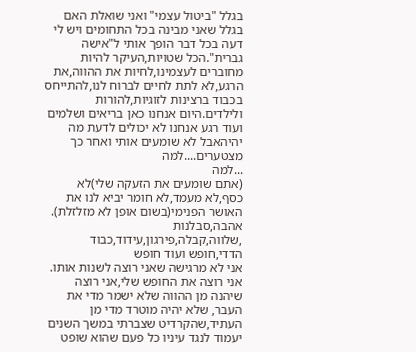בגלל "ביטול עצמי" ואני שואלת האם בגלל שאני מבינה בכל התחומים ויש לי דעה בכל דבר הופך אותי ל"אישה גברית".הכל שטויות,העיקר להיות מחוברים לעצמינו,לחיות את ההווה,את הרגע,לא לתת לחיים לברוח לנו,להתייחס בכבוד ברצינות לזוגיות,להורות ולילדים.היום אנחנו כאן בריאים ושלמים ועוד רגע אנחנו לא יכולים לדעת מה יהיהאבל לא שומעים אותי ואחר כך מצטערים....למה
...למה
(אתם שומעים את הזעקה שלי)לא כסף,לא מעמד,לא חומר יביא לנו את האושר הפנימי(בשום אופן לא מזלזלת). אהבה,סבלנות ,שלווה,קבלה,פירגון,עידוד,כבוד הדדי,חופש ועוד חופש
אני לא מרגישה שאני רוצה לשנות אותו. אני רוצה את החופש שלי,אני רוצה שיהנה מן ההווה שלא ישמר מדי את העבר, שלא יהיה מוטרד מדי מן העתיד,שהקרדיט שצברתי במשך השנים יעמוד לנגד עיניו כל פעם שהוא שופט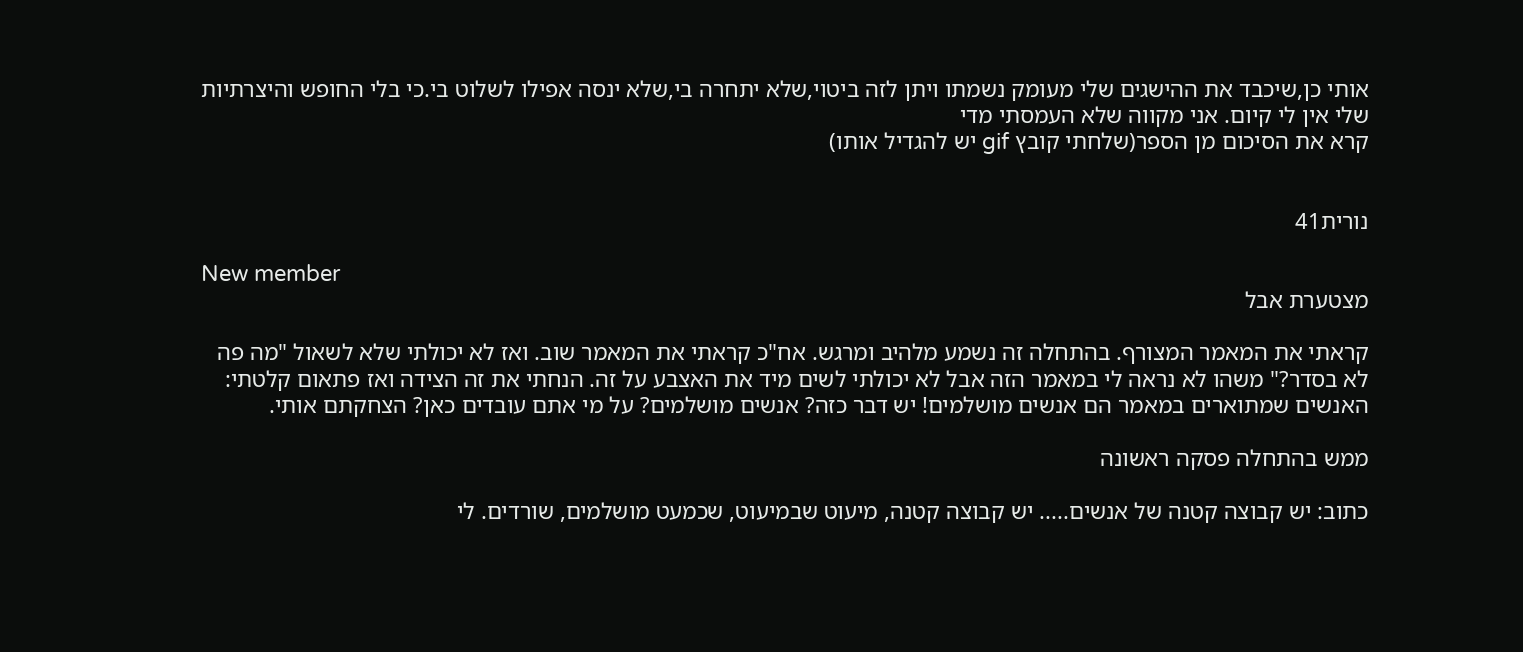אותי כן,שיכבד את ההישגים שלי מעומק נשמתו ויתן לזה ביטוי,שלא יתחרה בי,שלא ינסה אפילו לשלוט בי.כי בלי החופש והיצרתיות שלי אין לי קיום. אני מקווה שלא העמסתי מדי
קרא את הסיכום מן הספר(שלחתי קובץ gif יש להגדיל אותו)


נורית41

New member
מצטערת אבל

קראתי את המאמר המצורף. בהתחלה זה נשמע מלהיב ומרגש. אח"כ קראתי את המאמר שוב. ואז לא יכולתי שלא לשאול "מה פה לא בסדר?" משהו לא נראה לי במאמר הזה אבל לא יכולתי לשים מיד את האצבע על זה. הנחתי את זה הצידה ואז פתאום קלטתי: האנשים שמתוארים במאמר הם אנשים מושלמים! יש דבר כזה? אנשים מושלמים? על מי אתם עובדים כאן? הצחקתם אותי.

ממש בהתחלה פסקה ראשונה

כתוב: יש קבוצה קטנה של אנשים..... יש קבוצה קטנה, מיעוט שבמיעוט, שכמעט מושלמים, שורדים. לי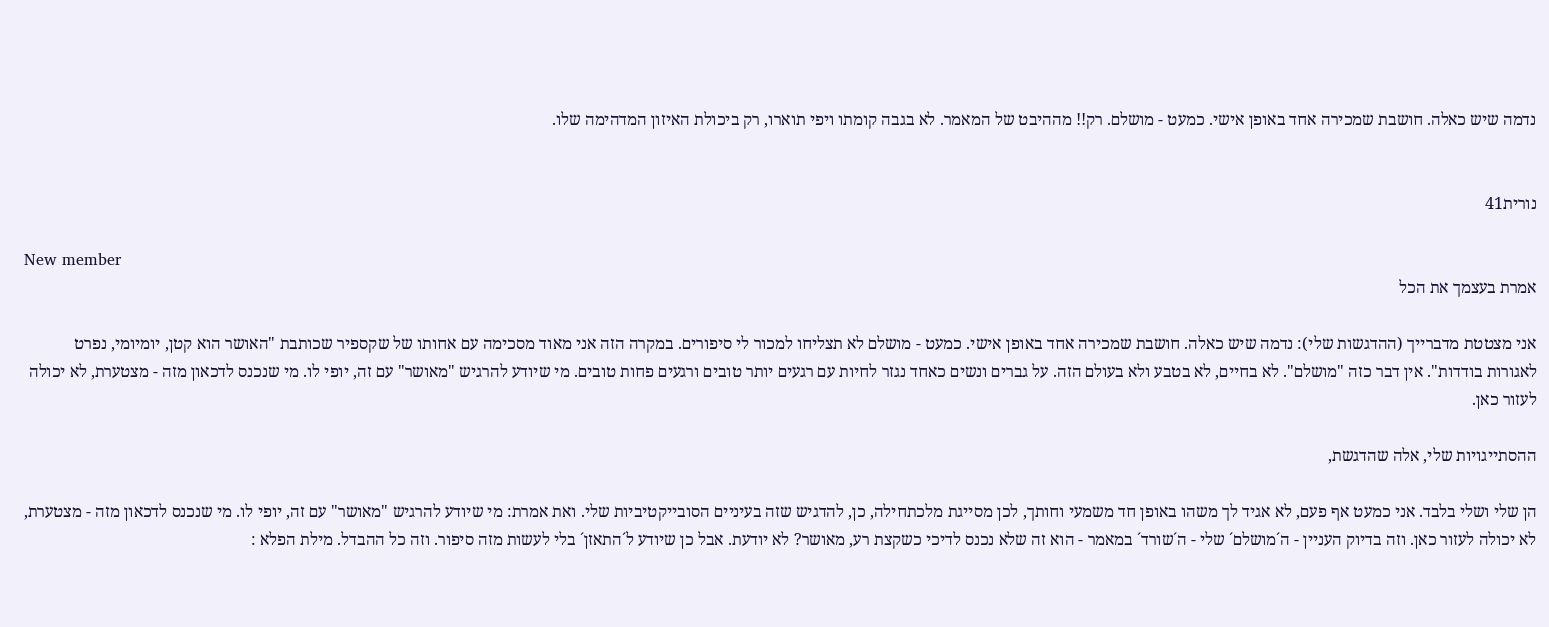נדמה שיש כאלה. חושבת שמכירה אחד באופן אישי. כמעט - מושלם. רק!! מההיבט של המאמר. לא בגבה קומתו ויפי תוארו, רק ביכולת האיזון המדהימה שלו.


נורית41

New member
אמרת בעצמך את הכל

אני מצטטת מדברייך (ההדגשות שלי): נדמה שיש כאלה. חושבת שמכירה אחד באופן אישי. כמעט - מושלם לא תצליחו למכור לי סיפורים. במקרה הזה אני מאוד מסכימה עם אחותו של שקספיר שכותבת "האושר הוא קטן, יומיומי, נפרט לאגורות בודדות". אין דבר כזה "מושלם". לא בחיים, לא בטבע ולא בעולם הזה. על גברים ונשים כאחד נגזר לחיות עם רגעים יותר טובים ורגעים פחות טובים. מי שיודע להרגיש "מאושר" עם זה, יופי לו. מי שנכנס לדכאון מזה - מצטערת, לא יכולה לעזור כאן.

ההסתייגויות שלי, אלה שהדגשת,

הן שלי ושלי בלבד. אני כמעט אף פעם, לא אגיד לך משהו באופן חד משמעי וחותך, לכן מסייגת מלכתחילה, כן, להדגיש שזה בעיניים הסובייקטיביות שלי. ואת אמרת: מי שיודע להרגיש "מאושר" עם זה, יופי לו. מי שנכנס לדכאון מזה - מצטערת, לא יכולה לעזור כאן. וזה בדיוק העניין - ה´מושלם´ שלי - ה´שורד´ במאמר - הוא זה שלא נכנס לדיכי כשקצת רע, מאושר? לא יודעת. אבל כן שיודע ל´התאזן´ בלי לעשות מזה סיפור. וזה כל ההבדל. מילת הפלא :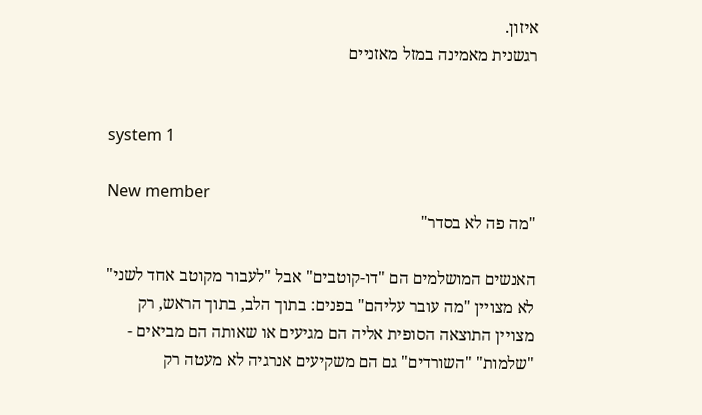איזון.
רגשנית מאמינה במזל מאזניים


system 1

New member
"מה פה לא בסדר"

האנשים המושלמים הם "דו-קוטבים" אבל "לעבור מקוטב אחד לשני" לא מצויין "מה עובר עליהם" בפנים: בתוך הלב, בתוך הראש, רק מצויין התוצאה הסופית אליה הם מגיעים או שאותה הם מביאים - "שלמות" "השורדים" גם הם משקיעים אנרגיה לא מעטה רק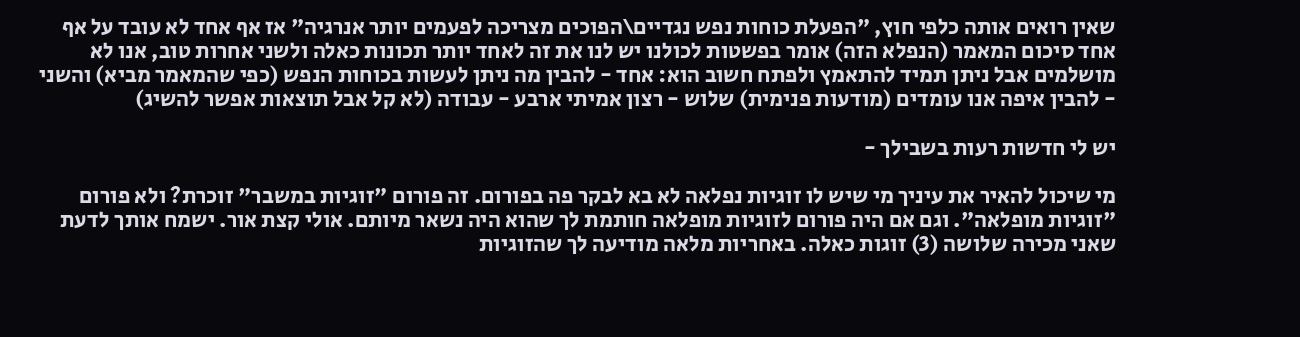שאין רואים אותה כלפי חוץ, "הפעלת כוחות נפש נגדיים\הפוכים מצריכה לפעמים יותר אנרגיה" אז אף אחד לא עובד על אף אחד סיכום המאמר (הנפלא הזה) אומר בפשטות לכולנו יש לנו את זה לאחד יותר תכונות כאלה ולשני אחרות טוב, אנו לא מושלמים אבל ניתן תמיד להתאמץ ולפתח חשוב הוא: אחד - להבין מה ניתן לעשות בכוחות הנפש (כפי שהמאמר מביא) והשני - להבין איפה אנו עומדים (מודעות פנימית) שלוש - רצון אמיתי ארבע - עבודה (לא קל אבל תוצאות אפשר להשיג)

יש לי חדשות רעות בשבילך -

מי שיכול להאיר את עיניך מי שיש לו זוגיות נפלאה לא בא לבקר פה בפורום. זה פורום "זוגיות במשבר" זוכרת? ולא פורום "זוגיות מופלאה". וגם אם היה פורום לזוגיות מופלאה חותמת לך שהוא היה נשאר מיותם. אולי קצת אור. ישמח אותך לדעת שאני מכירה שלושה (3) זוגות כאלה. באחריות מלאה מודיעה לך שהזוגיות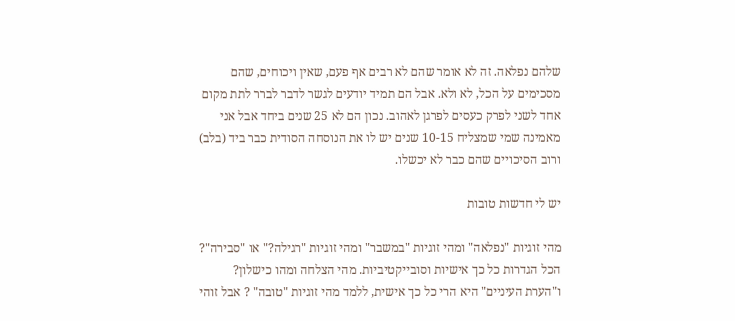שלהם נפלאה. זה לא אומר שהם לא רבים אף פעם, שאין ויכוחים, שהם מסכימים על הכל, לא ולא. אבל הם תמיד יודעים לגשר לדבר לברר לתת מקום אחד לשני לפרק כעסים לפרגן לאהוב. נכון הם לא 25 שנים ביחד אבל אני מאמינה שמי שמצליח 10-15 שנים יש לו את הנוסחה הסודית כבר ביד (בלב) ורוב הסיכויים שהם כבר לא יכשלו.

יש לי חדשות טובות

מהי זוגיות "נפלאה" ומהי זוגיות "במשבר" ומהי זוגיות "רגילה?" או "סבירה"? הכל הגדרות כל כך אישיות וסובייקטיביות. מהי הצלחה ומהו כישלון? ו"הערת העיניים" היא הרי כל כך אישית, ללמד מהי זוגיות "טובה" ? אבל זוהי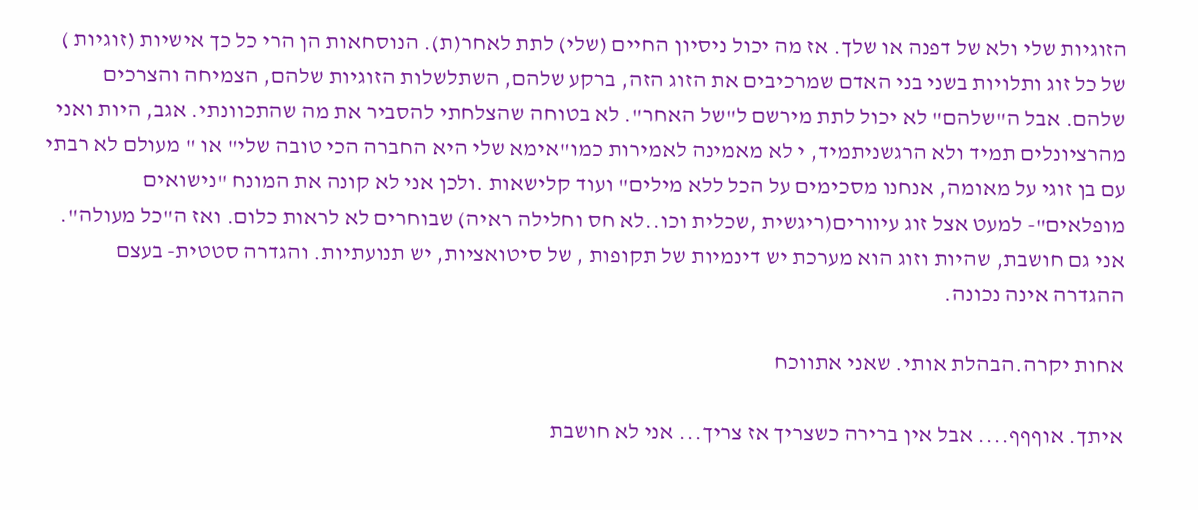הזוגיות שלי ולא של דפנה או שלך. אז מה יכול ניסיון החיים (שלי) לתת לאחר(ת). הנוסחאות הן הרי כל כך אישיות (זוגיות ) של כל זוג ותלויות בשני בני האדם שמרכיבים את הזוג הזה, ברקע שלהם, השתלשלות הזוגיות שלהם, הצמיחה והצרכים שלהם. אבל ה"שלהם" לא יכול לתת מירשם ל"של האחר". לא בטוחה שהצלחתי להסביר את מה שהתכוונתי. אגב, היות ואני מהרציונלים תמיד ולא הרגשניתמיד, י לא מאמינה לאמירות כמו"אימא שלי היא החברה הכי טובה שלי" או " מעולם לא רבתי עם בן זוגי על מאומה, אנחנו מסכימים על הכל ללא מילים" ועוד קלישאות .ולכן אני לא קונה את המונח "נישואים מופלאים"- למעט אצל זוג עיוורים(ריגשית ,שכלית וכו..לא חס וחלילה ראיה) שבוחרים לא לראות כלום. ואז ה"כל מעולה". אני גם חושבת, שהיות וזוג הוא מערכת יש דינמיות של תקופות , של סיטואציות, יש תנועתיות. והגדרה סטטית- בעצם ההגדרה אינה נכונה.

אחות יקרה.הבהלת אותי. שאני אתווכח

איתך. אוףףף.... אבל אין ברירה כשצריך אז צריך... אני לא חושבת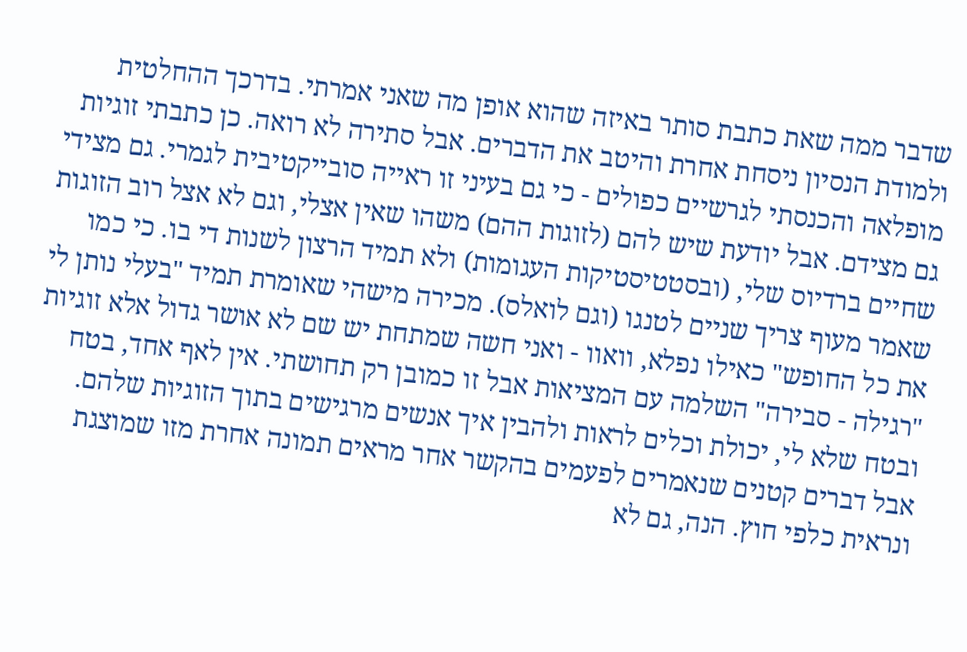שדבר ממה שאת כתבת סותר באיזה שהוא אופן מה שאני אמרתי. בדרכך ההחלטית ולמודת הנסיון ניסחת אחרת והיטב את הדברים. אבל סתירה לא רואה. כן כתבתי זוגיות מופלאה והכנסתי לגרשיים כפולים - כי גם בעיני זו ראייה סובייקטיבית לגמרי. גם מצידי גם מצידם. אבל יודעת שיש להם (לזוגות ההם) משהו שאין אצלי, וגם לא אצל רוב הזוגות שחיים ברדיוס שלי, (ובסטטיסטיקות העגומות) ולא תמיד הרצון לשנות די בו. כי כמו שאמר מעוף צריך שניים לטנגו (וגם לואלס). מכירה מישהי שאומרת תמיד "בעלי נותן לי את כל החופש" כאילו נפלא, וואוו - ואני חשה שמתחת יש שם לא אושר גדול אלא זוגיות "רגילה - סבירה" השלמה עם המציאות אבל זו כמובן רק תחושתי. אין לאף אחד, בטח ובטח שלא לי, יכולת וכלים לראות ולהבין איך אנשים מרגישים בתוך הזוגיות שלהם. אבל דברים קטנים שנאמרים לפעמים בהקשר אחר מראים תמונה אחרת מזו שמוצגת ונראית כלפי חוץ. הנה, גם לא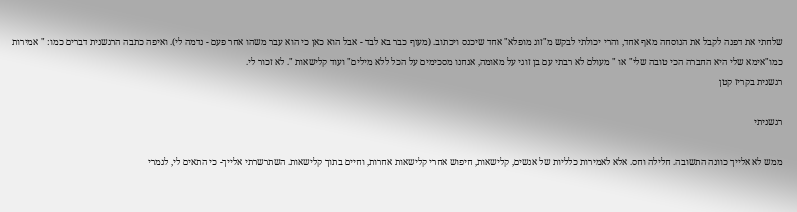שלחתי את דפנה לקבל את הנוסחה מאף אחד, והרי יכולתי לבקש מ"זוג מופלא" אחד שיכנס ויכתוב. (מעוף כבר בא לבד - אבל הוא כאן כי הוא עבר משהו אחר פעם - נדמה לי). ואיפה כתבה הרגשנית דברים כמו: " אמירות כמו"אימא שלי היא החברה הכי טובה שלי" או " מעולם לא רבתי עם בן זוגי על מאומה, אנחנו מסכימים על הכל ללא מילים" ועוד קלישאות ". לא זכור לי.
רגשנית בקריז קטן

רגשניתי

ממש לא אלייך כוונה התשובה. חלילה וחס. אלא לאמירות כלליות של אנשים, קלישאות, חיפוש אחרי קלישאות אחרות, וחיים בתוך קלישאות. השתרשרתי אלייך- כי התאים לי, לגמרי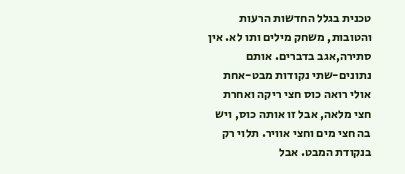טכנית בגלל החדשות הרעות והטובות, משחק מילים ותו לא. אין סתירה,אגב בדברים. אותם נתונים-שתי נקודות מבט-אחת אולי רואה כוס חצי ריקה ואחרת חצי מלאה, אבל זו אותה כוס, ויש בה חצי מים וחצי אוויר. תלוי רק בנקודת המבט. אבל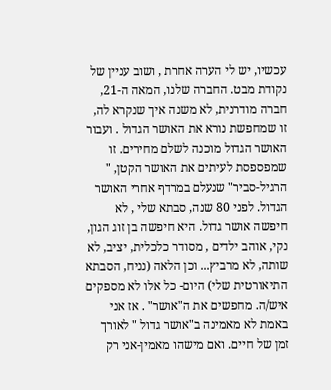עכשיו, יש לי הערה אחרת , ושוב עניין של נקודת מבט. החברה שלנו, המאה ה-21, חברה מודרנית, לא משנה איך שנקרא לה, זו שמחפשת נורא את האושר הגדול . ועבור האושר הגדול מוכנה לשלם מחירים. זו שמפספסת לעיתים את האושר הקטן, " הרגיל-סביר" שנעלם במרדף אחרי האושר הגדול. לפני 80 שנה, סבתא שלי , לא חיפשה אושר גדול. היא חיפשה בן זוג הגון, נקי, אוהב ילדים , מסודר כלכלית, יציב, לא שותה, לא מרביץ... וכן הלאה (נניח, הסבתא התיאורטית שלי) היום- כל אלו לא מספקים איש/ה. מחפשים את ה"אושר" . אז אני באמת לא מאמינה ב"אושר גדול " לאורך זמן של חיים. ואם מישהו מאמין-אני רק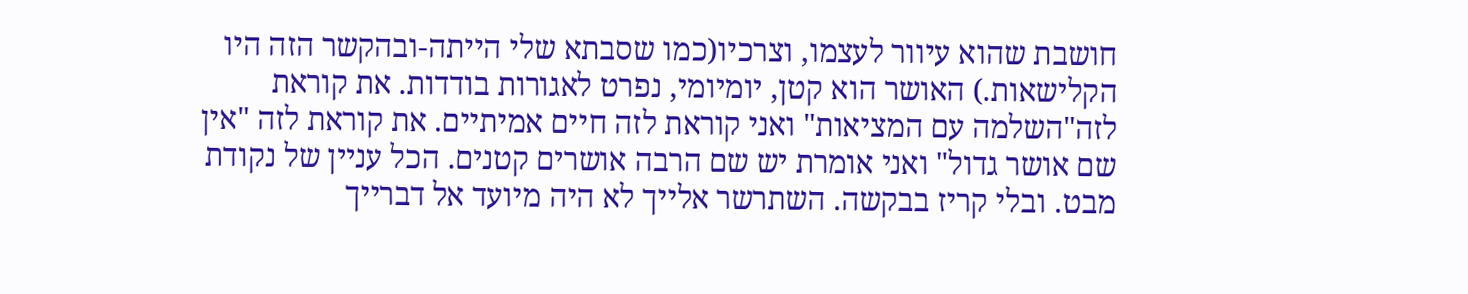חושבת שהוא עיוור לעצמו, וצרכיו(כמו שסבתא שלי הייתה-ובהקשר הזה היו הקלישאות.) האושר הוא קטן, יומיומי, נפרט לאגורות בודדות. את קוראת לזה"השלמה עם המציאות" ואני קוראת לזה חיים אמיתיים. את קוראת לזה "אין שם אושר גדול" ואני אומרת יש שם הרבה אושרים קטנים. הכל עניין של נקודת מבט. ובלי קריז בבקשה. השתרשר אלייך לא היה מיועד אל דברייך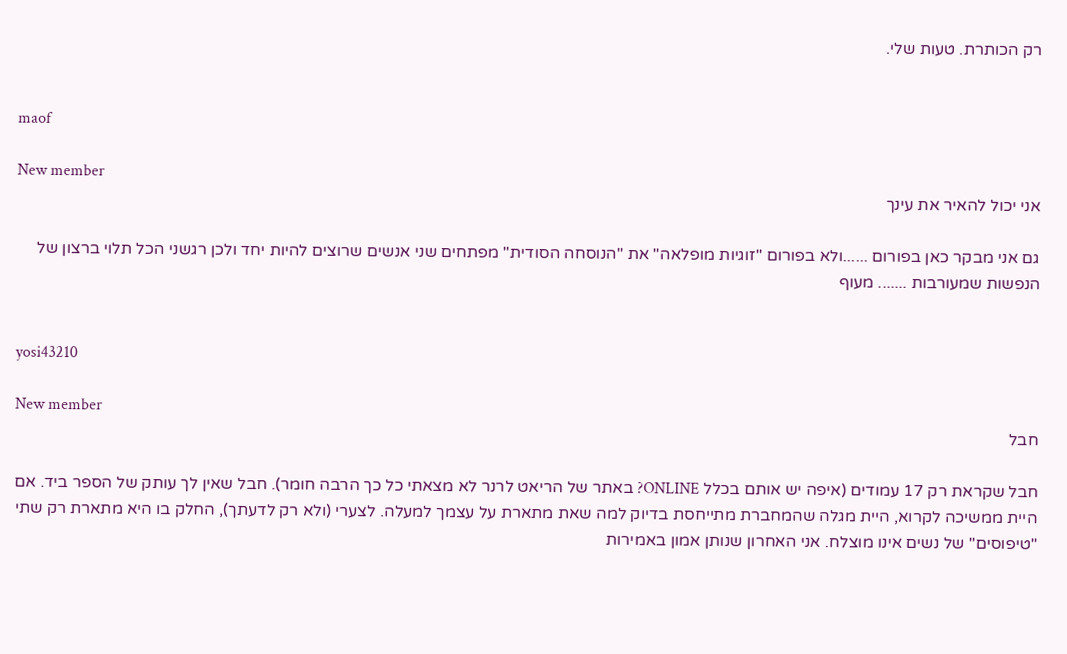רק הכותרת. טעות שלי.


maof

New member
אני יכול להאיר את עינך

גם אני מבקר כאן בפורום ......ולא בפורום "זוגיות מופלאה" את "הנוסחה הסודית" מפתחים שני אנשים שרוצים להיות יחד ולכן רגשני הכל תלוי ברצון של הנפשות שמעורבות ....... מעוף


yosi43210

New member
חבל

חבל שקראת רק 17 עמודים (איפה יש אותם בכלל ONLINE? באתר של הריאט לרנר לא מצאתי כל כך הרבה חומר). חבל שאין לך עותק של הספר ביד. אם היית ממשיכה לקרוא, היית מגלה שהמחברת מתייחסת בדיוק למה שאת מתארת על עצמך למעלה. לצערי (ולא רק לדעתך), החלק בו היא מתארת רק שתי "טיפוסים" של נשים אינו מוצלח. אני האחרון שנותן אמון באמירות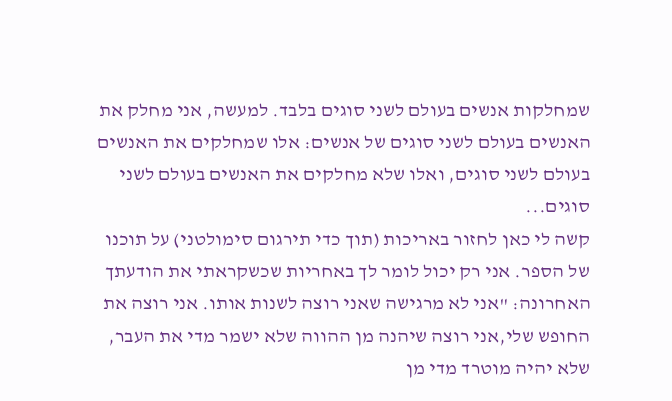שמחלקות אנשים בעולם לשני סוגים בלבד. למעשה, אני מחלק את האנשים בעולם לשני סוגים של אנשים: אלו שמחלקים את האנשים בעולם לשני סוגים, ואלו שלא מחלקים את האנשים בעולם לשני סוגים...
קשה לי כאן לחזור באריכות (תוך כדי תירגום סימולטני) על תוכנו של הספר. אני רק יכול לומר לך באחריות שכשקראתי את הודעתך האחרונה: "אני לא מרגישה שאני רוצה לשנות אותו. אני רוצה את החופש שלי,אני רוצה שיהנה מן ההווה שלא ישמר מדי את העבר, שלא יהיה מוטרד מדי מן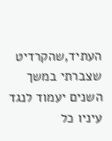העתיד,שהקרדיט שצברתי במשך השנים יעמוד לנגד עיניו כל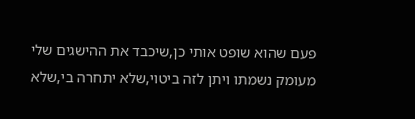פעם שהוא שופט אותי כן,שיכבד את ההישגים שלי מעומק נשמתו ויתן לזה ביטוי,שלא יתחרה בי,שלא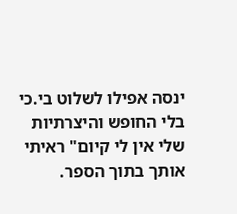ינסה אפילו לשלוט בי.כי בלי החופש והיצרתיות שלי אין לי קיום" ראיתי אותך בתוך הספר.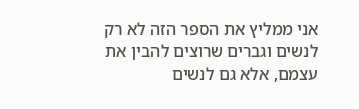אני ממליץ את הספר הזה לא רק לנשים וגברים שרוצים להבין את עצמם, אלא גם לנשים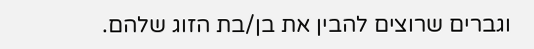וגברים שרוצים להבין את בן/בת הזוג שלהם.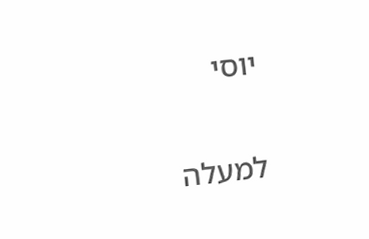יוסי

למעלה